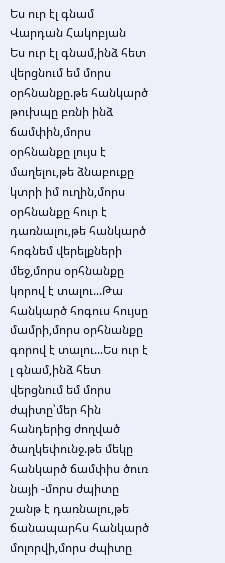Ես ուր էլ գնամ
Վարդան Հակոբյան
Ես ուր էլ գնամ,ինձ հետ վերցնում եմ մորս օրհնանքը.թե հանկարծ թուխպը բռնի ինձ ճամփին,մորս օրհնանքը լույս է մաղելու,թե ձնաբուքը կտրի իմ ուղին,մորս օրհնանքը հուր է դառնալու,թե հանկարծ հոգնեմ վերելքների մեջ,մորս օրհնանքը կորով է տալու...Թա հանկարծ հոգուս հույսը մամրի,մորս օրհնանքը գորով է տալու...Ես ուր է լ գնամ,ինձ հետ վերցնում եմ մորս ժպիտը՝մեր հին հանդերից ժողված ծաղկեփունջ.թե մեկը հանկարծ ճամփիս ծուռ նայի -մորս ժպիտը շանթ է դառնալու,թե ճանապարհս հանկարծ մոլորվի,մորս ժպիտը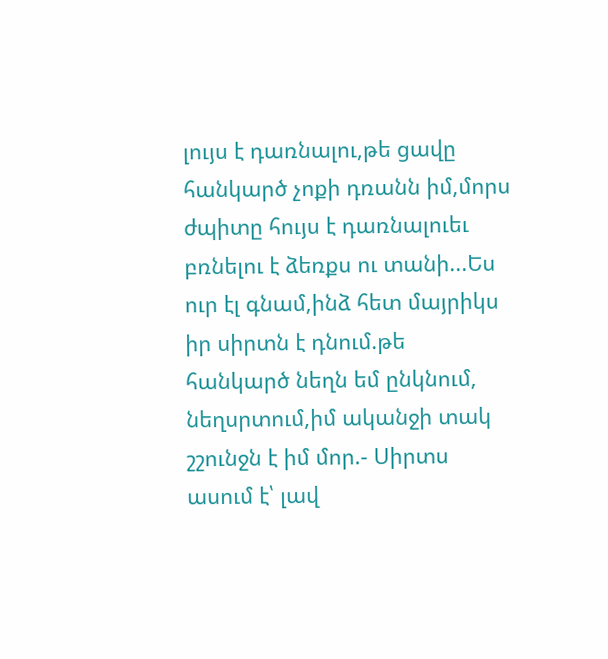լույս է դառնալու,թե ցավը հանկարծ չոքի դռանն իմ,մորս ժպիտը հույս է դառնալուեւ բռնելու է ձեռքս ու տանի...Ես ուր էլ գնամ,ինձ հետ մայրիկս իր սիրտն է դնում.թե հանկարծ նեղն եմ ընկնում, նեղսրտում,իմ ականջի տակ շշունջն է իմ մոր.- Սիրտս ասում է՝ լավ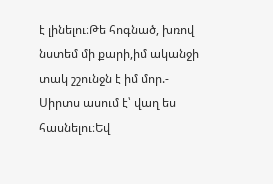է լինելու։Թե հոգնած, խռով նստեմ մի քարի,իմ ականջի տակ շշունջն է իմ մոր.- Սիրտս ասում է՝ վաղ ես հասնելու։Եվ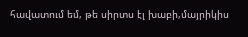հավատում եմ, թե սիրտս էլ խաբի,մայրիկիս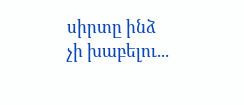սիրտը ինձ չի խաբելու...